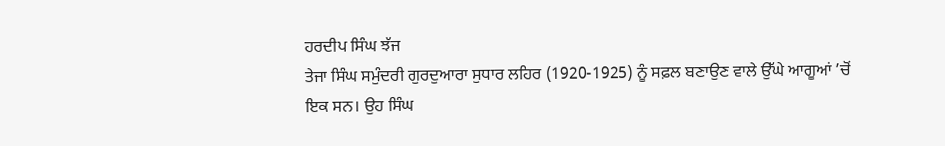ਹਰਦੀਪ ਸਿੰਘ ਝੱਜ
ਤੇਜਾ ਸਿੰਘ ਸਮੁੰਦਰੀ ਗੁਰਦੁਆਰਾ ਸੁਧਾਰ ਲਹਿਰ (1920-1925) ਨੂੰ ਸਫ਼ਲ ਬਣਾਉਣ ਵਾਲੇ ਉੱਘੇ ਆਗੂਆਂ ’ਚੋਂ ਇਕ ਸਨ। ਉਹ ਸਿੰਘ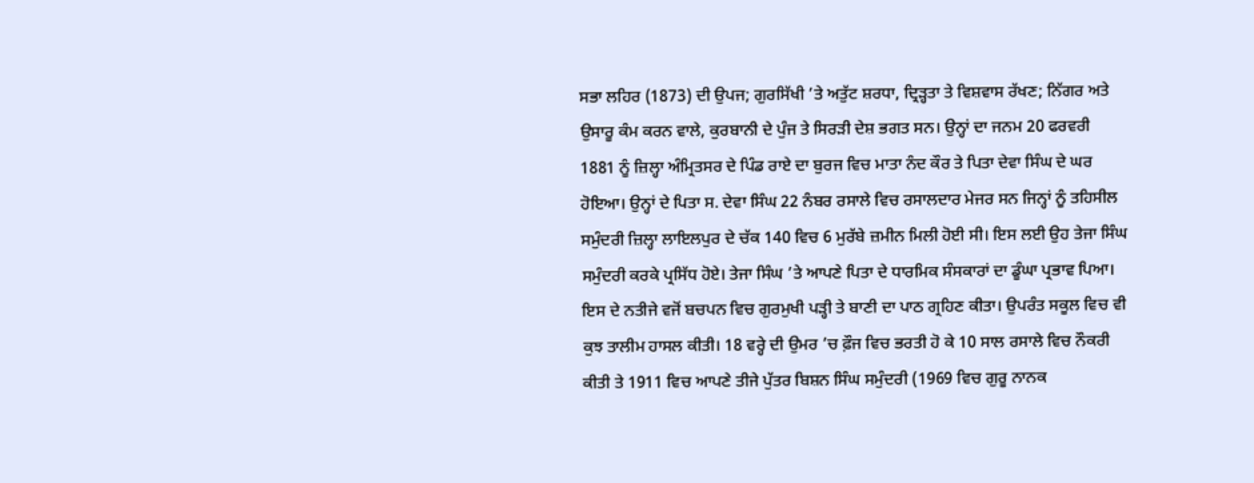ਸਭਾ ਲਹਿਰ (1873) ਦੀ ਉਪਜ; ਗੁਰਸਿੱਖੀ ’ਤੇ ਅਤੁੱਟ ਸ਼ਰਧਾ, ਦ੍ਰਿੜ੍ਹਤਾ ਤੇ ਵਿਸ਼ਵਾਸ ਰੱਖਣ; ਨਿੱਗਰ ਅਤੇ ਉਸਾਰੂ ਕੰਮ ਕਰਨ ਵਾਲੇ, ਕੁਰਬਾਨੀ ਦੇ ਪੁੰਜ ਤੇ ਸਿਰੜੀ ਦੇਸ਼ ਭਗਤ ਸਨ। ਉਨ੍ਹਾਂ ਦਾ ਜਨਮ 20 ਫਰਵਰੀ 1881 ਨੂੰ ਜ਼ਿਲ੍ਹਾ ਅੰਮ੍ਰਿਤਸਰ ਦੇ ਪਿੰਡ ਰਾਏ ਦਾ ਬੁਰਜ ਵਿਚ ਮਾਤਾ ਨੰਦ ਕੌਰ ਤੇ ਪਿਤਾ ਦੇਵਾ ਸਿੰਘ ਦੇ ਘਰ ਹੋਇਆ। ਉਨ੍ਹਾਂ ਦੇ ਪਿਤਾ ਸ. ਦੇਵਾ ਸਿੰਘ 22 ਨੰਬਰ ਰਸਾਲੇ ਵਿਚ ਰਸਾਲਦਾਰ ਮੇਜਰ ਸਨ ਜਿਨ੍ਹਾਂ ਨੂੰ ਤਹਿਸੀਲ ਸਮੁੰਦਰੀ ਜ਼ਿਲ੍ਹਾ ਲਾਇਲਪੁਰ ਦੇ ਚੱਕ 140 ਵਿਚ 6 ਮੁਰੱਬੇ ਜ਼ਮੀਨ ਮਿਲੀ ਹੋਈ ਸੀ। ਇਸ ਲਈ ਉਹ ਤੇਜਾ ਸਿੰਘ ਸਮੁੰਦਰੀ ਕਰਕੇ ਪ੍ਰਸਿੱਧ ਹੋਏ। ਤੇਜਾ ਸਿੰਘ ’ਤੇ ਆਪਣੇ ਪਿਤਾ ਦੇ ਧਾਰਮਿਕ ਸੰਸਕਾਰਾਂ ਦਾ ਡੂੰਘਾ ਪ੍ਰਭਾਵ ਪਿਆ। ਇਸ ਦੇ ਨਤੀਜੇ ਵਜੋਂ ਬਚਪਨ ਵਿਚ ਗੁਰਮੁਖੀ ਪੜ੍ਹੀ ਤੇ ਬਾਣੀ ਦਾ ਪਾਠ ਗ੍ਰਹਿਣ ਕੀਤਾ। ਉਪਰੰਤ ਸਕੂਲ ਵਿਚ ਵੀ ਕੁਝ ਤਾਲੀਮ ਹਾਸਲ ਕੀਤੀ। 18 ਵਰ੍ਹੇ ਦੀ ਉਮਰ ’ਚ ਫ਼ੌਜ ਵਿਚ ਭਰਤੀ ਹੋ ਕੇ 10 ਸਾਲ ਰਸਾਲੇ ਵਿਚ ਨੌਕਰੀ ਕੀਤੀ ਤੇ 1911 ਵਿਚ ਆਪਣੇ ਤੀਜੇ ਪੁੱਤਰ ਬਿਸ਼ਨ ਸਿੰਘ ਸਮੁੰਦਰੀ (1969 ਵਿਚ ਗੁਰੂ ਨਾਨਕ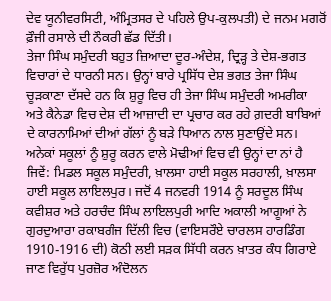ਦੇਵ ਯੂਨੀਵਰਸਿਟੀ, ਅੰਮ੍ਰਿਤਸਰ ਦੇ ਪਹਿਲੇ ਉਪ-ਕੁਲਪਤੀ) ਦੇ ਜਨਮ ਮਗਰੋਂ ਫ਼ੌਜੀ ਰਸਾਲੇ ਦੀ ਨੌਕਰੀ ਛੱਡ ਦਿੱਤੀ।
ਤੇਜਾ ਸਿੰਘ ਸਮੁੰਦਰੀ ਬਹੁਤ ਜ਼ਿਆਦਾ ਦੂਰ-ਅੰਦੇਸ਼, ਦ੍ਰਿੜ੍ਹ ਤੇ ਦੇਸ਼-ਭਗਤ ਵਿਚਾਰਾਂ ਦੇ ਧਾਰਨੀ ਸਨ। ਉਨ੍ਹਾਂ ਬਾਰੇ ਪ੍ਰਸਿੱਧ ਦੇਸ਼ ਭਗਤ ਤੇਜਾ ਸਿੰਘ ਚੂੜਕਾਣਾ ਦੱਸਦੇ ਹਨ ਕਿ ਸ਼ੁਰੂ ਵਿਚ ਹੀ ਤੇਜਾ ਸਿੰਘ ਸਮੁੰਦਰੀ ਅਮਰੀਕਾ ਅਤੇ ਕੈਨੇਡਾ ਵਿਚ ਦੇਸ਼ ਦੀ ਆਜ਼ਾਦੀ ਦਾ ਪ੍ਰਚਾਰ ਕਰ ਰਹੇ ਗ਼ਦਰੀ ਬਾਬਿਆਂ ਦੇ ਕਾਰਨਾਮਿਆਂ ਦੀਆਂ ਗੱਲਾਂ ਨੂੰ ਬੜੇ ਧਿਆਨ ਨਾਲ ਸੁਣਾਉਂਦੇ ਸਨ। ਅਨੇਕਾਂ ਸਕੂਲਾਂ ਨੂੰ ਸ਼ੁਰੂ ਕਰਨ ਵਾਲੇ ਮੋਢੀਆਂ ਵਿਚ ਵੀ ਉਨ੍ਹਾਂ ਦਾ ਨਾਂ ਹੈ ਜਿਵੇਂ: ਮਿਡਲ ਸਕੂਲ ਸਮੁੰਦਰੀ, ਖ਼ਾਲਸਾ ਹਾਈ ਸਕੂਲ ਸਰਹਾਲੀ, ਖ਼ਾਲਸਾ ਹਾਈ ਸਕੂਲ ਲਾਇਲਪੁਰ। ਜਦੋਂ 4 ਜਨਵਰੀ 1914 ਨੂੰ ਸਰਦੂਲ ਸਿੰਘ ਕਵੀਸ਼ਰ ਅਤੇ ਹਰਚੰਦ ਸਿੰਘ ਲਾਇਲਪੁਰੀ ਆਦਿ ਅਕਾਲੀ ਆਗੂਆਂ ਨੇ ਗੁਰਦੁਆਰਾ ਰਕਾਬਗੰਜ ਦਿੱਲੀ ਵਿਚ (ਵਾਇਸਰੌਏ ਚਾਰਲਸ ਹਾਰਡਿੰਗ 1910-1916 ਦੀ) ਕੋਠੀ ਲਈ ਸੜਕ ਸਿੱਧੀ ਕਰਨ ਖ਼ਾਤਰ ਕੰਧ ਗਿਰਾਏ ਜਾਣ ਵਿਰੁੱਧ ਪੁਰਜ਼ੋਰ ਅੰਦੋਲਨ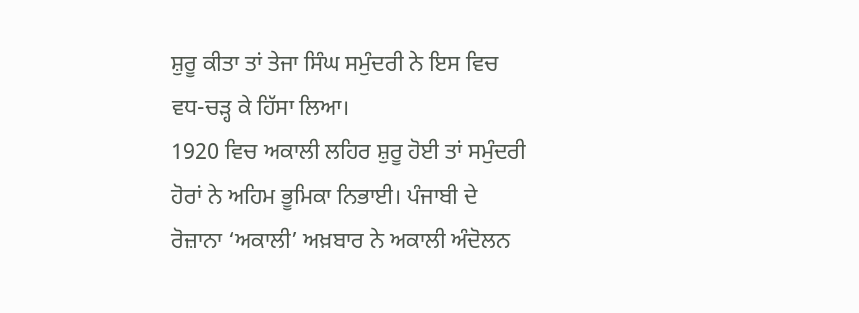ਸ਼ੁਰੂ ਕੀਤਾ ਤਾਂ ਤੇਜਾ ਸਿੰਘ ਸਮੁੰਦਰੀ ਨੇ ਇਸ ਵਿਚ ਵਧ-ਚੜ੍ਹ ਕੇ ਹਿੱਸਾ ਲਿਆ।
1920 ਵਿਚ ਅਕਾਲੀ ਲਹਿਰ ਸ਼ੁਰੂ ਹੋਈ ਤਾਂ ਸਮੁੰਦਰੀ ਹੋਰਾਂ ਨੇ ਅਹਿਮ ਭੂਮਿਕਾ ਨਿਭਾਈ। ਪੰਜਾਬੀ ਦੇ ਰੋਜ਼ਾਨਾ ‘ਅਕਾਲੀ’ ਅਖ਼ਬਾਰ ਨੇ ਅਕਾਲੀ ਅੰਦੋਲਨ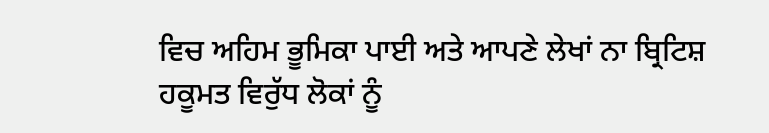ਵਿਚ ਅਹਿਮ ਭੂਮਿਕਾ ਪਾਈ ਅਤੇ ਆਪਣੇ ਲੇਖਾਂ ਨਾ ਬ੍ਰਿਟਿਸ਼ ਹਕੂਮਤ ਵਿਰੁੱਧ ਲੋਕਾਂ ਨੂੰ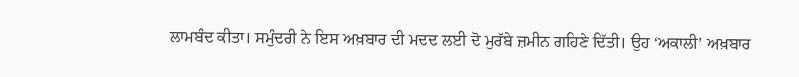ਲਾਮਬੰਦ ਕੀਤਾ। ਸਮੁੰਦਰੀ ਨੇ ਇਸ ਅਖ਼ਬਾਰ ਦੀ ਮਦਦ ਲਈ ਦੋ ਮੁਰੱਬੇ ਜ਼ਮੀਨ ਗਹਿਣੇ ਦਿੱਤੀ। ਉਹ ‘ਅਕਾਲੀ’ ਅਖ਼ਬਾਰ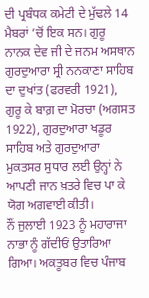ਦੀ ਪ੍ਰਬੰਧਕ ਕਮੇਟੀ ਦੇ ਮੁੱਢਲੇ 14 ਮੈਬਰਾਂ ’ਚੋਂ ਇਕ ਸਨ। ਗੁਰੂ ਨਾਨਕ ਦੇਵ ਜੀ ਦੇ ਜਨਮ ਅਸਥਾਨ ਗੁਰਦੁਆਰਾ ਸ੍ਰੀ ਨਨਕਾਣਾ ਸਾਹਿਬ ਦਾ ਦੁਖਾਂਤ (ਫਰਵਰੀ 1921), ਗੁਰੂ ਕੇ ਬਾਗ਼ ਦਾ ਮੋਰਚਾ (ਅਗਸਤ 1922), ਗੁਰਦੁਆਰਾ ਖਡੂਰ ਸਾਹਿਬ ਅਤੇ ਗੁਰਦੁਆਰਾ ਮੁਕਤਸਰ ਸੁਧਾਰ ਲਈ ਉਨ੍ਹਾਂ ਨੇ ਆਪਣੀ ਜਾਨ ਖ਼ਤਰੇ ਵਿਚ ਪਾ ਕੇ ਯੋਗ ਅਗਵਾਈ ਕੀਤੀ।
ਨੌਂ ਜੁਲਾਈ 1923 ਨੂੰ ਮਹਾਰਾਜਾ ਨਾਭਾ ਨੂੰ ਗੱਦੀਓਂ ਉਤਾਰਿਆ ਗਿਆ। ਅਕਤੂਬਰ ਵਿਚ ਪੰਜਾਬ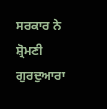ਸਰਕਾਰ ਨੇ ਸ਼੍ਰੋਮਣੀ ਗੁਰਦੁਆਰਾ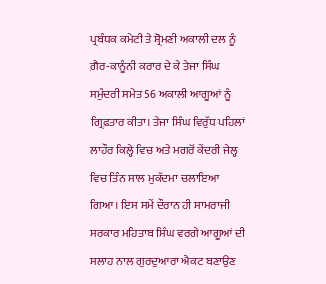ਪ੍ਰਬੰਧਕ ਕਮੇਟੀ ਤੇ ਸ਼੍ਰੋਮਣੀ ਅਕਾਲੀ ਦਲ ਨੂੰ ਗ਼ੈਰ-ਕਾਨੂੰਨੀ ਕਰਾਰ ਦੇ ਕੇ ਤੇਜਾ ਸਿੰਘ ਸਮੁੰਦਰੀ ਸਮੇਤ 56 ਅਕਾਲੀ ਆਗੂਆਂ ਨੂੰ ਗ੍ਰਿਫ਼ਤਾਰ ਕੀਤਾ। ਤੇਜਾ ਸਿੰਘ ਵਿਰੁੱਧ ਪਹਿਲਾਂ ਲਾਹੌਰ ਕਿਲ੍ਹੇ ਵਿਚ ਅਤੇ ਮਗਰੋਂ ਕੇਂਦਰੀ ਜੇਲ੍ਹ ਵਿਚ ਤਿੰਨ ਸਾਲ ਮੁਕੱਦਮਾ ਚਲਾਇਆ ਗਿਆ। ਇਸ ਸਮੇਂ ਦੌਰਾਨ ਹੀ ਸਾਮਰਾਜੀ ਸਰਕਾਰ ਮਹਿਤਾਬ ਸਿੰਘ ਵਰਗੇ ਆਗੂਆਂ ਦੀ ਸਲਾਹ ਨਾਲ ਗੁਰਦੁਆਰਾ ਐਕਟ ਬਣਾਉਣ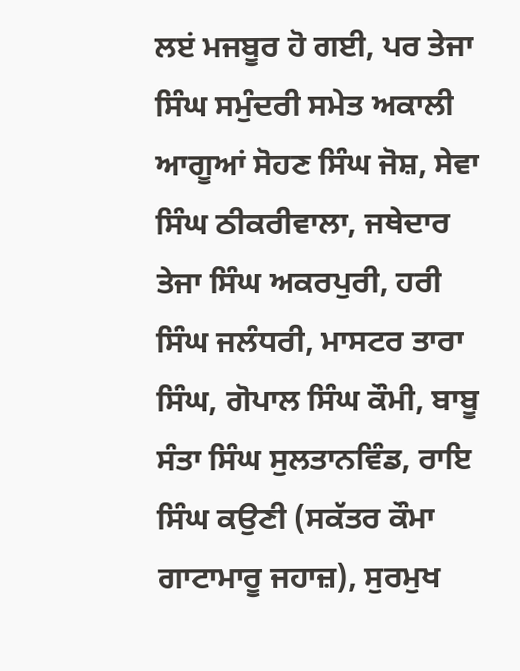ਲੲਂ ਮਜਬੂਰ ਹੋ ਗਈ, ਪਰ ਤੇਜਾ ਸਿੰਘ ਸਮੁੰਦਰੀ ਸਮੇਤ ਅਕਾਲੀ ਆਗੂਆਂ ਸੋਹਣ ਸਿੰਘ ਜੋਸ਼, ਸੇਵਾ ਸਿੰਘ ਠੀਕਰੀਵਾਲਾ, ਜਥੇਦਾਰ ਤੇਜਾ ਸਿੰਘ ਅਕਰਪੁਰੀ, ਹਰੀ ਸਿੰਘ ਜਲੰਧਰੀ, ਮਾਸਟਰ ਤਾਰਾ ਸਿੰਘ, ਗੋਪਾਲ ਸਿੰਘ ਕੌਮੀ, ਬਾਬੂ ਸੰਤਾ ਸਿੰਘ ਸੁਲਤਾਨਵਿੰਡ, ਰਾਇ ਸਿੰਘ ਕਉਣੀ (ਸਕੱਤਰ ਕੌਮਾ ਗਾਟਾਮਾਰੂ ਜਹਾਜ਼), ਸੁਰਮੁਖ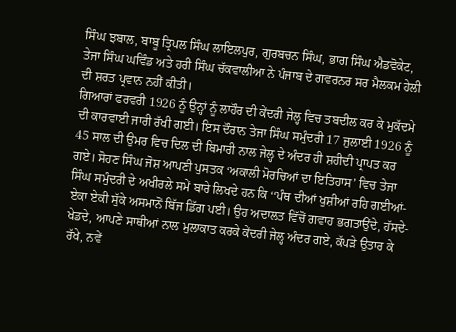ਸਿੰਘ ਝਬਾਲ, ਬਾਬੂ ਤ੍ਰਿਪਲ ਸਿੰਘ ਲਾਇਲਪੁਰ, ਗੁਰਬਚਨ ਸਿੰਘ, ਭਾਗ ਸਿੰਘ ਐਡਵੋਕੇਟ, ਤੇਜਾ ਸਿੰਘ ਘਵਿੰਡ ਅਤੇ ਹਰੀ ਸਿੰਘ ਚੱਕਵਾਲੀਆ ਨੇ ਪੰਜਾਬ ਦੇ ਗਵਰਨਰ ਸਰ ਮੈਲਕਮ ਹੇਲੀ ਦੀ ਸ਼ਰਤ ਪ੍ਰਵਾਨ ਨਹੀਂ ਕੀਤੀ।
ਗਿਆਰਾਂ ਫਰਵਰੀ 1926 ਨੂੰ ਉਨ੍ਹਾਂ ਨੂੰ ਲਾਹੌਰ ਦੀ ਕੇਂਦਰੀ ਜੇਲ੍ਹ ਵਿਚ ਤਬਦੀਲ ਕਰ ਕੇ ਮੁਕੱਦਮੇ ਦੀ ਕਾਰਵਾਈ ਜਾਰੀ ਰੱਖੀ ਗਈ। ਇਸ ਦੌਰਾਨ ਤੇਜਾ ਸਿੰਘ ਸਮੁੰਦਰੀ 17 ਜੁਲਾਈ 1926 ਨੂੰ 45 ਸਾਲ ਦੀ ਉਮਰ ਵਿਚ ਦਿਲ ਦੀ ਬਿਮਾਰੀ ਨਾਲ ਜੇਲ੍ਹ ਦੇ ਅੰਦਰ ਹੀ ਸ਼ਹੀਦੀ ਪ੍ਰਾਪਤ ਕਰ ਗਏ। ਸੋਹਣ ਸਿੰਘ ਜੋਸ਼ ਆਪਣੀ ਪੁਸਤਕ ‘ਅਕਾਲੀ ਮੋਰਚਿਆਂ ਦਾ ਇਤਿਹਾਸ’ ਵਿਚ ਤੇਜਾ ਸਿੰਘ ਸਮੁੰਦਰੀ ਦੇ ਅਖੀਰਲੇ ਸਮੇਂ ਬਾਰੇ ਲਿਖਦੇ ਹਨ ਕਿ ‘‘ਪੰਥ ਦੀਆਂ ਖੁਸ਼ੀਆਂ ਰਹਿ ਗਈਆਂ- ਏਕਾ ਏਕੀ ਸੁੱਕੇ ਅਸਮਾਨੋਂ ਬਿੱਜ ਡਿੱਗ ਪਈ। ਉਹ ਅਦਾਲਤ ਵਿੱਚੋਂ ਗਵਾਹ ਭਗਤਾਉਂਦੇ, ਹੱਸਦੇ-ਖੇਡਦੇ, ਆਪਣੇ ਸਾਥੀਆਂ ਨਾਲ ਮੁਲਾਕਾਤ ਕਰਕੇ ਕੇਂਦਰੀ ਜੇਲ੍ਹ ਅੰਦਰ ਗਏ, ਕੱਪੜੇ ਉਤਾਰ ਕੇ ਰੱਖੇ, ਨਵੇਂ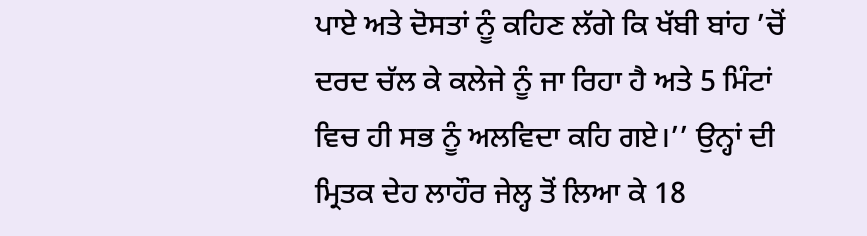ਪਾਏ ਅਤੇ ਦੋਸਤਾਂ ਨੂੰ ਕਹਿਣ ਲੱਗੇ ਕਿ ਖੱਬੀ ਬਾਂਹ ’ਚੋਂ ਦਰਦ ਚੱਲ ਕੇ ਕਲੇਜੇ ਨੂੰ ਜਾ ਰਿਹਾ ਹੈ ਅਤੇ 5 ਮਿੰਟਾਂ ਵਿਚ ਹੀ ਸਭ ਨੂੰ ਅਲਵਿਦਾ ਕਹਿ ਗਏ।’’ ਉਨ੍ਹਾਂ ਦੀ ਮ੍ਰਿਤਕ ਦੇਹ ਲਾਹੌਰ ਜੇਲ੍ਹ ਤੋਂ ਲਿਆ ਕੇ 18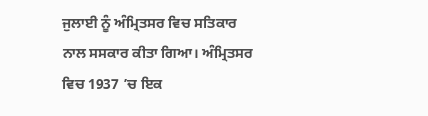ਜੁਲਾਈ ਨੂੰ ਅੰਮ੍ਰਿਤਸਰ ਵਿਚ ਸਤਿਕਾਰ ਨਾਲ ਸਸਕਾਰ ਕੀਤਾ ਗਿਆ। ਅੰਮ੍ਰਿਤਸਰ ਵਿਚ 1937 ’ਚ ਇਕ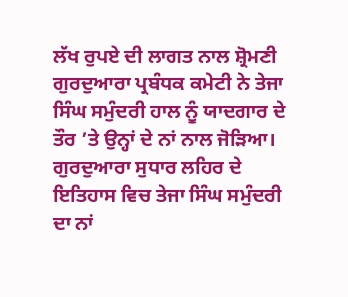ਲੱਖ ਰੁਪਏ ਦੀ ਲਾਗਤ ਨਾਲ ਸ਼੍ਰੋਮਣੀ ਗੁਰਦੁਆਰਾ ਪ੍ਰਬੰਧਕ ਕਮੇਟੀ ਨੇ ਤੇਜਾ ਸਿੰਘ ਸਮੁੰਦਰੀ ਹਾਲ ਨੂੰ ਯਾਦਗਾਰ ਦੇ ਤੌਰ ’ਤੇ ਉਨ੍ਹਾਂ ਦੇ ਨਾਂ ਨਾਲ ਜੋੜਿਆ। ਗੁਰਦੁਆਰਾ ਸੁਧਾਰ ਲਹਿਰ ਦੇ ਇਤਿਹਾਸ ਵਿਚ ਤੇਜਾ ਸਿੰਘ ਸਮੁੰਦਰੀ ਦਾ ਨਾਂ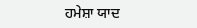ਹਮੇਸ਼ਾ ਯਾਦ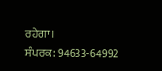ਰਹੇਗਾ।
ਸੰਪਰਕ: 94633-64992